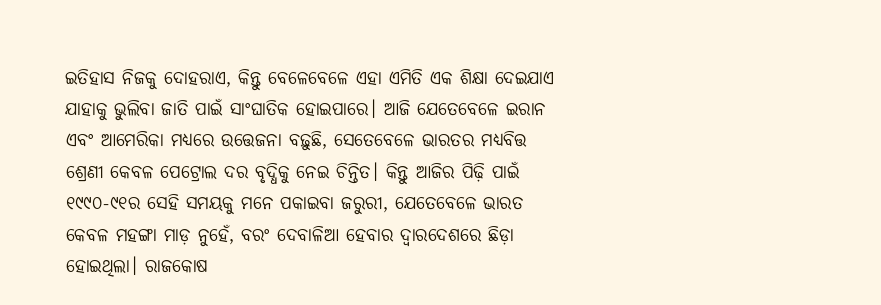ଇତିହାସ ନିଜକୁ ଦୋହରାଏ, କିନ୍ତୁ ବେଳେବେଳେ ଏହା ଏମିତି ଏକ ଶିକ୍ଷା ଦେଇଯାଏ ଯାହାକୁ ଭୁଲିବା ଜାତି ପାଇଁ ସାଂଘାତିକ ହୋଇପାରେ। ଆଜି ଯେତେବେଳେ ଇରାନ ଏବଂ ଆମେରିକା ମଧ୍ୟରେ ଉତ୍ତେଜନା ବଢ଼ୁଛି, ସେତେବେଳେ ଭାରତର ମଧ୍ୟବିତ୍ତ ଶ୍ରେଣୀ କେବଳ ପେଟ୍ରୋଲ ଦର ବୃଦ୍ଧିକୁ ନେଇ ଚିନ୍ତିତ। କିନ୍ତୁ ଆଜିର ପିଢ଼ି ପାଇଁ ୧୯୯୦-୯୧ର ସେହି ସମୟକୁ ମନେ ପକାଇବା ଜରୁରୀ, ଯେତେବେଳେ ଭାରତ କେବଳ ମହଙ୍ଗା ମାଡ଼ ନୁହେଁ, ବରଂ ଦେବାଳିଆ ହେବାର ଦ୍ୱାରଦେଶରେ ଛିଡ଼ା ହୋଇଥିଲା। ରାଜକୋଷ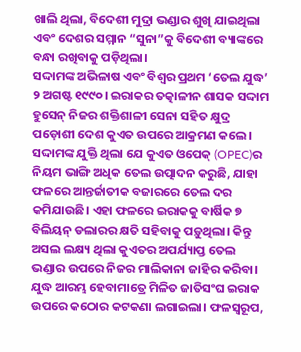ଖାଲି ଥିଲା, ବିଦେଶୀ ମୁଦ୍ରା ଭଣ୍ଡାର ଶୁଖି ଯାଇଥିଲା ଏବଂ ଦେଶର ସମ୍ମାନ “ସୁନା”କୁ ବିଦେଶୀ ବ୍ୟାଙ୍କରେ ବନ୍ଧା ରଖିବାକୁ ପଡ଼ିଥିଲା।
ସଦ୍ଦାମଙ୍କ ଅଭିଳାଷ ଏବଂ ବିଶ୍ୱର ପ୍ରଥମ ‘ତେଲ ଯୁଦ୍ଧ’
୨ ଅଗଷ୍ଟ ୧୯୯୦। ଇରାକର ତତ୍କାଳୀନ ଶାସକ ସଦ୍ଦାମ ହୁସେନ୍ ନିଜର ଶକ୍ତିଶାଳୀ ସେନା ସହିତ କ୍ଷୁଦ୍ର ପଡ଼ୋଶୀ ଦେଶ କୁଏତ ଉପରେ ଆକ୍ରମଣ କଲେ। ସଦ୍ଦାମଙ୍କ ଯୁକ୍ତି ଥିଲା ଯେ କୁଏତ ଓପେକ୍ (OPEC)ର ନିୟମ ଭାଙ୍ଗି ଅଧିକ ତେଲ ଉତ୍ପାଦନ କରୁଛି, ଯାହା ଫଳରେ ଆନ୍ତର୍ଜାତୀକ ବଜାରରେ ତେଲ ଦର କମିଯାଉଛି। ଏହା ଫଳରେ ଇରାକକୁ ବାର୍ଷିକ ୭ ବିଲିୟନ୍ ଡଲାରର କ୍ଷତି ସହିବାକୁ ପଡ଼ୁଥିଲା। କିନ୍ତୁ ଅସଲ ଲକ୍ଷ୍ୟ ଥିଲା କୁଏତର ଅପର୍ଯ୍ୟାପ୍ତ ତେଲ ଭଣ୍ଡାର ଉପରେ ନିଜର ମାଲିକାନା ଜାହିର କରିବା।
ଯୁଦ୍ଧ ଆରମ୍ଭ ହେବାମାତ୍ରେ ମିଳିତ ଜାତିସଂଘ ଇରାକ ଉପରେ କଠୋର କଟକଣା ଲଗାଇଲା। ଫଳସ୍ୱରୂପ,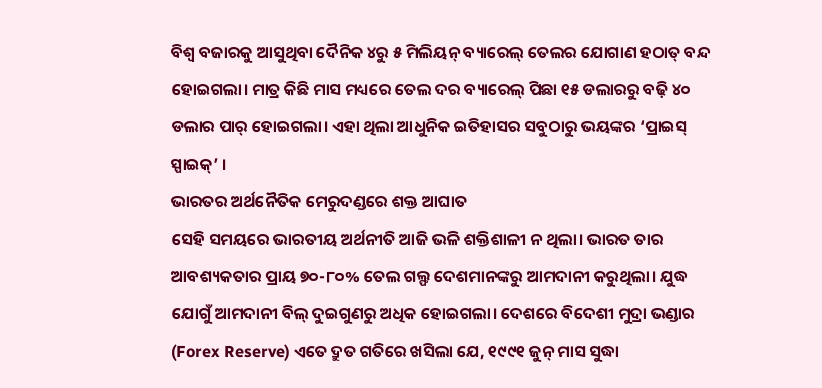ବିଶ୍ୱ ବଜାରକୁ ଆସୁଥିବା ଦୈନିକ ୪ରୁ ୫ ମିଲିୟନ୍ ବ୍ୟାରେଲ୍ ତେଲର ଯୋଗାଣ ହଠାତ୍ ବନ୍ଦ ହୋଇଗଲା। ମାତ୍ର କିଛି ମାସ ମଧ୍ୟରେ ତେଲ ଦର ବ୍ୟାରେଲ୍ ପିଛା ୧୫ ଡଲାରରୁ ବଢ଼ି ୪୦ ଡଲାର ପାର୍ ହୋଇଗଲା। ଏହା ଥିଲା ଆଧୁନିକ ଇତିହାସର ସବୁଠାରୁ ଭୟଙ୍କର ‘ପ୍ରାଇସ୍ ସ୍ପାଇକ୍’ ।
ଭାରତର ଅର୍ଥନୈତିକ ମେରୁଦଣ୍ଡରେ ଶକ୍ତ ଆଘାତ
ସେହି ସମୟରେ ଭାରତୀୟ ଅର୍ଥନୀତି ଆଜି ଭଳି ଶକ୍ତିଶାଳୀ ନ ଥିଲା। ଭାରତ ତାର ଆବଶ୍ୟକତାର ପ୍ରାୟ ୭୦-୮୦% ତେଲ ଗଲ୍ଫ ଦେଶମାନଙ୍କରୁ ଆମଦାନୀ କରୁଥିଲା। ଯୁଦ୍ଧ ଯୋଗୁଁ ଆମଦାନୀ ବିଲ୍ ଦୁଇଗୁଣରୁ ଅଧିକ ହୋଇଗଲା। ଦେଶରେ ବିଦେଶୀ ମୁଦ୍ରା ଭଣ୍ଡାର (Forex Reserve) ଏତେ ଦ୍ରୁତ ଗତିରେ ଖସିଲା ଯେ, ୧୯୯୧ ଜୁନ୍ ମାସ ସୁଦ୍ଧା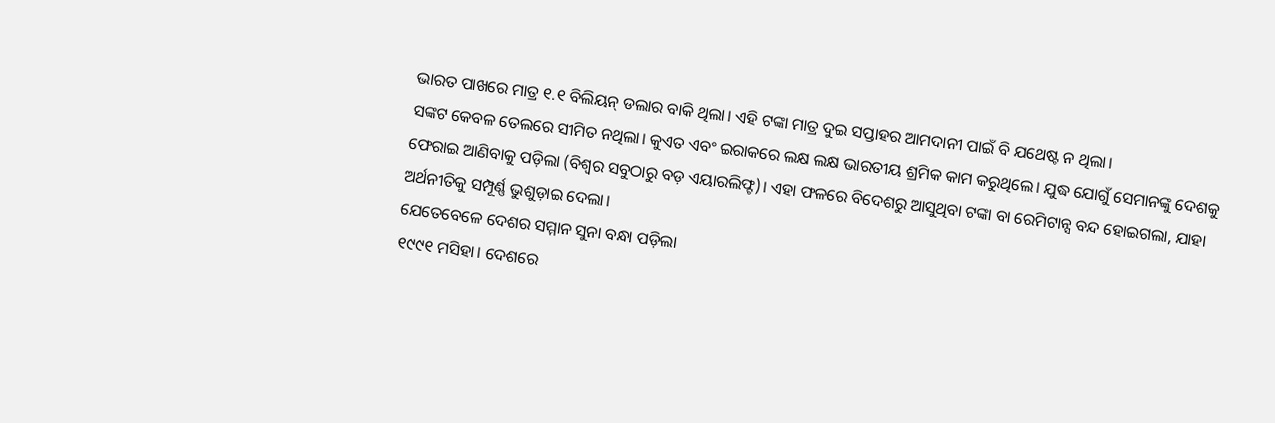ଭାରତ ପାଖରେ ମାତ୍ର ୧.୧ ବିଲିୟନ୍ ଡଲାର ବାକି ଥିଲା। ଏହି ଟଙ୍କା ମାତ୍ର ଦୁଇ ସପ୍ତାହର ଆମଦାନୀ ପାଇଁ ବି ଯଥେଷ୍ଟ ନ ଥିଲା।
ସଙ୍କଟ କେବଳ ତେଲରେ ସୀମିତ ନଥିଲା। କୁଏତ ଏବଂ ଇରାକରେ ଲକ୍ଷ ଲକ୍ଷ ଭାରତୀୟ ଶ୍ରମିକ କାମ କରୁଥିଲେ। ଯୁଦ୍ଧ ଯୋଗୁଁ ସେମାନଙ୍କୁ ଦେଶକୁ ଫେରାଇ ଆଣିବାକୁ ପଡ଼ିଲା (ବିଶ୍ୱର ସବୁଠାରୁ ବଡ଼ ଏୟାରଲିଫ୍ଟ)। ଏହା ଫଳରେ ବିଦେଶରୁ ଆସୁଥିବା ଟଙ୍କା ବା ରେମିଟାନ୍ସ ବନ୍ଦ ହୋଇଗଲା, ଯାହା ଅର୍ଥନୀତିକୁ ସମ୍ପୂର୍ଣ୍ଣ ଭୁଶୁଡ଼ାଇ ଦେଲା।
ଯେତେବେଳେ ଦେଶର ସମ୍ମାନ ସୁନା ବନ୍ଧା ପଡ଼ିଲା
୧୯୯୧ ମସିହା। ଦେଶରେ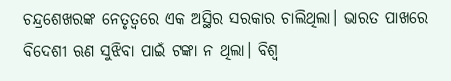ଚନ୍ଦ୍ରଶେଖରଙ୍କ ନେତୃତ୍ୱରେ ଏକ ଅସ୍ଥିର ସରକାର ଚାଲିଥିଲା। ଭାରତ ପାଖରେ ବିଦେଶୀ ଋଣ ସୁଝିବା ପାଇଁ ଟଙ୍କା ନ ଥିଲା। ବିଶ୍ୱ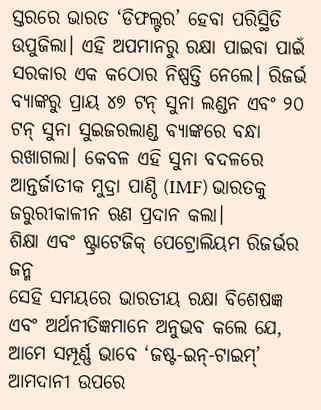ସ୍ତରରେ ଭାରତ ‘ଡିଫଲ୍ଟର’ ହେବା ପରିସ୍ଥିତି ଉପୁଜିଲା। ଏହି ଅପମାନରୁ ରକ୍ଷା ପାଇବା ପାଇଁ ସରକାର ଏକ କଠୋର ନିଷ୍ପତ୍ତି ନେଲେ। ରିଜର୍ଭ ବ୍ୟାଙ୍କରୁ ପ୍ରାୟ ୪୭ ଟନ୍ ସୁନା ଲଣ୍ଡନ ଏବଂ ୨୦ ଟନ୍ ସୁନା ସୁଇଜରଲାଣ୍ଡ ବ୍ୟାଙ୍କରେ ବନ୍ଧା ରଖାଗଲା। କେବଳ ଏହି ସୁନା ବଦଳରେ ଆନ୍ତର୍ଜାତୀକ ମୁଦ୍ରା ପାଣ୍ଠି (IMF) ଭାରତକୁ ଜରୁରୀକାଳୀନ ଋଣ ପ୍ରଦାନ କଲା।
ଶିକ୍ଷା ଏବଂ ଷ୍ଟ୍ରାଟେଜିକ୍ ପେଟ୍ରୋଲିୟମ ରିଜର୍ଭର ଜନ୍ମ
ସେହି ସମୟରେ ଭାରତୀୟ ରକ୍ଷା ବିଶେଷଜ୍ଞ ଏବଂ ଅର୍ଥନୀତିଜ୍ଞମାନେ ଅନୁଭବ କଲେ ଯେ, ଆମେ ସମ୍ପୂର୍ଣ୍ଣ ଭାବେ ‘ଜଷ୍ଟ-ଇନ୍-ଟାଇମ୍’ ଆମଦାନୀ ଉପରେ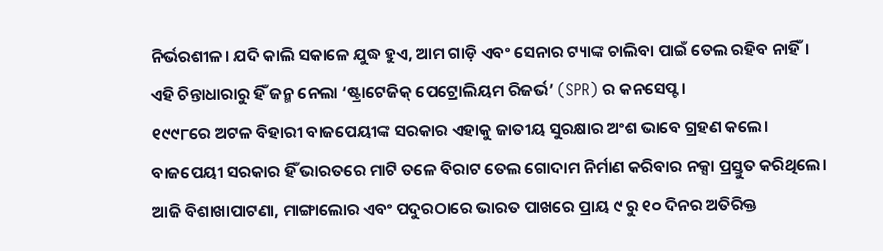ନିର୍ଭରଶୀଳ। ଯଦି କାଲି ସକାଳେ ଯୁଦ୍ଧ ହୁଏ, ଆମ ଗାଡ଼ି ଏବଂ ସେନାର ଟ୍ୟାଙ୍କ ଚାଲିବା ପାଇଁ ତେଲ ରହିବ ନାହିଁ। ଏହି ଚିନ୍ତାଧାରାରୁ ହିଁ ଜନ୍ମ ନେଲା ‘ଷ୍ଟ୍ରାଟେଜିକ୍ ପେଟ୍ରୋଲିୟମ ରିଜର୍ଭ’ (SPR) ର କନସେପ୍ଟ।
୧୯୯୮ରେ ଅଟଳ ବିହାରୀ ବାଜପେୟୀଙ୍କ ସରକାର ଏହାକୁ ଜାତୀୟ ସୁରକ୍ଷାର ଅଂଶ ଭାବେ ଗ୍ରହଣ କଲେ। ବାଜପେୟୀ ସରକାର ହିଁ ଭାରତରେ ମାଟି ତଳେ ବିରାଟ ତେଲ ଗୋଦାମ ନିର୍ମାଣ କରିବାର ନକ୍ସା ପ୍ରସ୍ତୁତ କରିଥିଲେ। ଆଜି ବିଶାଖାପାଟଣା, ମାଙ୍ଗାଲୋର ଏବଂ ପଦୁରଠାରେ ଭାରତ ପାଖରେ ପ୍ରାୟ ୯ ରୁ ୧୦ ଦିନର ଅତିରିକ୍ତ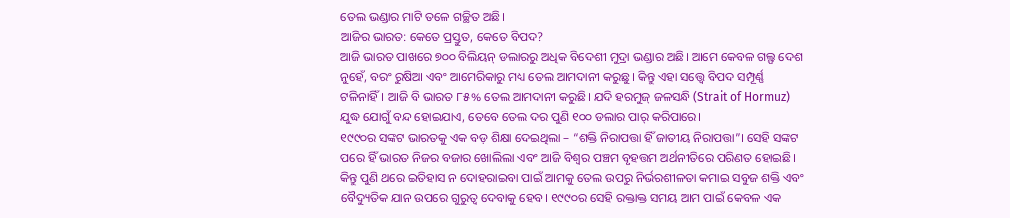ତେଲ ଭଣ୍ଡାର ମାଟି ତଳେ ଗଚ୍ଛିତ ଅଛି।
ଆଜିର ଭାରତ: କେତେ ପ୍ରସ୍ତୁତ, କେତେ ବିପଦ?
ଆଜି ଭାରତ ପାଖରେ ୭୦୦ ବିଲିୟନ୍ ଡଲାରରୁ ଅଧିକ ବିଦେଶୀ ମୁଦ୍ରା ଭଣ୍ଡାର ଅଛି। ଆମେ କେବଳ ଗଲ୍ଫ ଦେଶ ନୁହେଁ, ବରଂ ରୁଷିଆ ଏବଂ ଆମେରିକାରୁ ମଧ୍ୟ ତେଲ ଆମଦାନୀ କରୁଛୁ। କିନ୍ତୁ ଏହା ସତ୍ତ୍ୱେ ବିପଦ ସମ୍ପୂର୍ଣ୍ଣ ଟଳିନାହିଁ। ଆଜି ବି ଭାରତ ୮୫% ତେଲ ଆମଦାନୀ କରୁଛି। ଯଦି ହରମୁଜ୍ ଜଳସନ୍ଧି (Strait of Hormuz) ଯୁଦ୍ଧ ଯୋଗୁଁ ବନ୍ଦ ହୋଇଯାଏ, ତେବେ ତେଲ ଦର ପୁଣି ୧୦୦ ଡଲାର ପାର୍ କରିପାରେ।
୧୯୯୦ର ସଙ୍କଟ ଭାରତକୁ ଏକ ବଡ଼ ଶିକ୍ଷା ଦେଇଥିଲା – “ଶକ୍ତି ନିରାପତ୍ତା ହିଁ ଜାତୀୟ ନିରାପତ୍ତା”। ସେହି ସଙ୍କଟ ପରେ ହିଁ ଭାରତ ନିଜର ବଜାର ଖୋଲିଲା ଏବଂ ଆଜି ବିଶ୍ୱର ପଞ୍ଚମ ବୃହତ୍ତମ ଅର୍ଥନୀତିରେ ପରିଣତ ହୋଇଛି। କିନ୍ତୁ ପୁଣି ଥରେ ଇତିହାସ ନ ଦୋହରାଇବା ପାଇଁ ଆମକୁ ତେଲ ଉପରୁ ନିର୍ଭରଶୀଳତା କମାଇ ସବୁଜ ଶକ୍ତି ଏବଂ ବୈଦ୍ୟୁତିକ ଯାନ ଉପରେ ଗୁରୁତ୍ୱ ଦେବାକୁ ହେବ। ୧୯୯୦ର ସେହି ରକ୍ତାକ୍ତ ସମୟ ଆମ ପାଇଁ କେବଳ ଏକ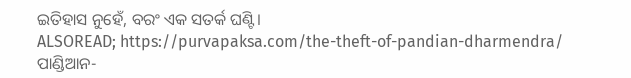ଇତିହାସ ନୁହେଁ, ବରଂ ଏକ ସତର୍କ ଘଣ୍ଟି।
ALSOREAD; https://purvapaksa.com/the-theft-of-pandian-dharmendra/
ପାଣ୍ଡିଆନ-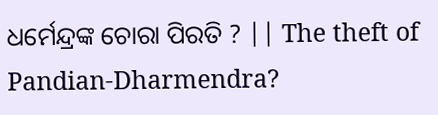ଧର୍ମେନ୍ଦ୍ରଙ୍କ ଚୋରା ପିରତି ? || The theft of Pandian-Dharmendra?